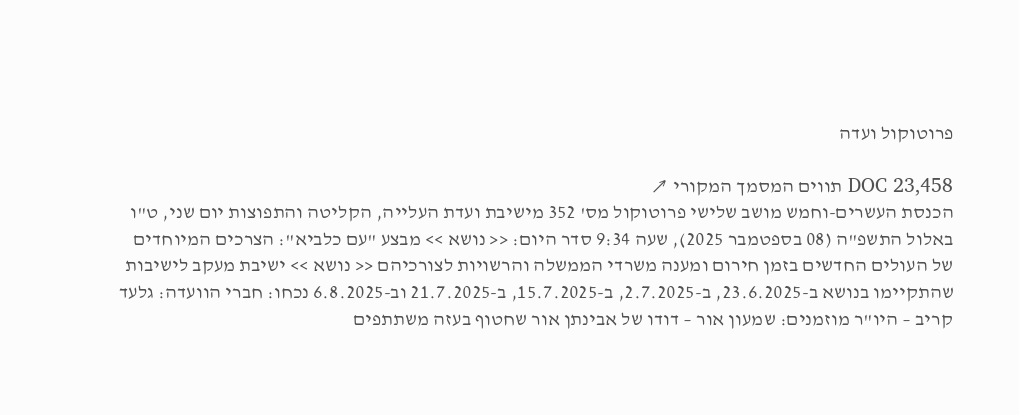פרוטוקול ועדה

DOC 23,458 תווים המסמך המקורי ↗
הכנסת העשרים-וחמש מושב שלישי פרוטוקול מס' 352 מישיבת ועדת העלייה, הקליטה והתפוצות יום שני, ט"ו באלול התשפ"ה (08 בספטמבר 2025), שעה 9:34 סדר היום: << נושא >> מבצע "עם כלביא": הצרכים המיוחדים של העולים החדשים בזמן חירום ומענה משרדי הממשלה והרשויות לצורכיהם << נושא >> ישיבת מעקב לישיבות שהתקיימו בנושא ב-23.6.2025, ב-2.7.2025, ב-15.7.2025, ב-21.7.2025 וב-6.8.2025 נכחו: חברי הוועדה: גלעד קריב – היו"ר מוזמנים: שמעון אור – דודו של אבינתן אור שחטוף בעזה משתתפים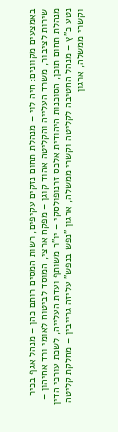באמצעים מקוונים: חיה לוי – מנהלת תחום נזקים עקיפים, רשות המסים רותם כהן – מנהל אגף בכיר שירות לציבור, משרד העלייה והקליטה אהוד קוגן – מפקח ארצי, המוסד לביטוח לאומי ורד אחיהון – מנהלת תחום תוכן, הסוכנות היהודית אלכס זרנופולסקי – יו"ר משותף ועדת העלייה, לשכת עורכי הדין נטע כ"ץ – מנהל החטיבה לקליטה וקשרי ממשלה, ארגון "נפש בנפש" עליזה גרייבין – מחלקת קליטה וקשרי ממשלה, ארגון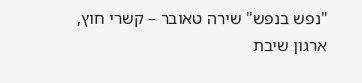"נפש בנפש" שירה טאובר – קשרי חוץ, ארגון שיבת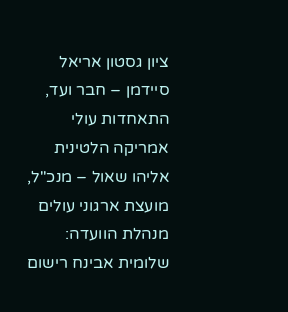ציון גסטון אריאל סיידמן – חבר ועד, התאחדות עולי אמריקה הלטינית אליהו שאול – מנכ"ל, מועצת ארגוני עולים מנהלת הוועדה: שלומית אבינח רישום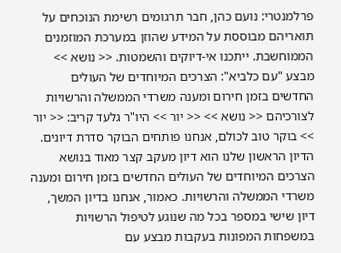פרלמנטרי: נועם כהן, חבר תרגומים רשימת הנוכחים על תואריהם מבוססת על המידע שהוזן במערכת המוזמנים הממוחשבת. ייתכנו אי-דיוקים והשמטות. << נושא >> מבצע "עם כלביא": הצרכים המיוחדים של העולים החדשים בזמן חירום ומענה משרדי הממשלה והרשויות לצורכיהם << נושא >> << יור >> היו"ר גלעד קריב: << יור >> בוקר טוב לכולם, אנחנו פותחים הבוקר סדרת דיונים. הדיון הראשון שלנו הוא דיון מעקב קצר מאוד בנושא הצרכים המיוחדים של העולים החדשים בזמן חירום ומענה משרדי הממשלה והרשויות. כאמור, אנחנו בדיון המשך, דיון שישי במספר בכל מה שנוגע לטיפול הרשויות במשפחות המפונות בעקבות מבצע עם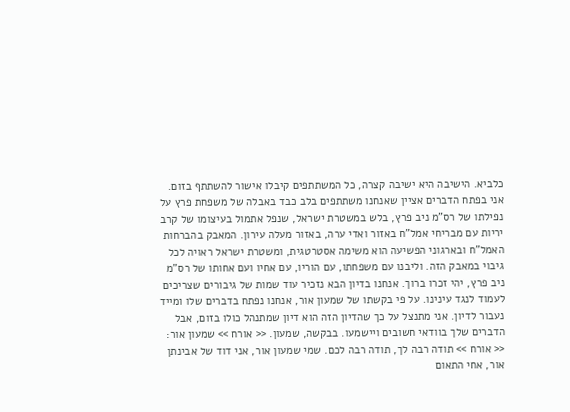כלביא. הישיבה היא ישיבה קצרה, כל המשתתפים קיבלו אישור להשתתף בזום. אני בפתח הדברים אציין שאנחנו משתתפים בלב כבד באבלה של משפחת פרץ על נפילתו של רס"מ ניב פרץ, בלש במשטרת ישראל, שנפל אתמול בעיצומו של קרב יריות עם מבריחי אמל"ח באזור ואדי ערה, באזור מעלה עירון. המאבק בהברחות האמל"ח ובארגוני הפשיעה הוא משימה אסטרטגית, ומשטרת ישראל ראויה לכל גיבוי במאבק הזה. וליבנו עם משפחתו, עם הוריו, עם אחיו ועם אחותו של רס"מ ניב פרץ, יהי זכרו ברוך. אנחנו בדיון הבא נזכיר עוד שמות של גיבורים שצריכים לעמוד לנגד עינינו. על פי בקשתו של שמעון אור, אנחנו נפתח בדברים שלו ומייד נעבור לדיון. אני מתנצל על כך שהדיון הזה הוא דיון שמתנהל כולו בזום, אבל הדברים שלך בוודאי חשובים ויישמעו. בבקשה, שמעון. << אורח >> שמעון אור: << אורח >> תודה רבה לך, תודה רבה לכם. שמי שמעון אור, אני דוד של אבינתן אור, אחי התאום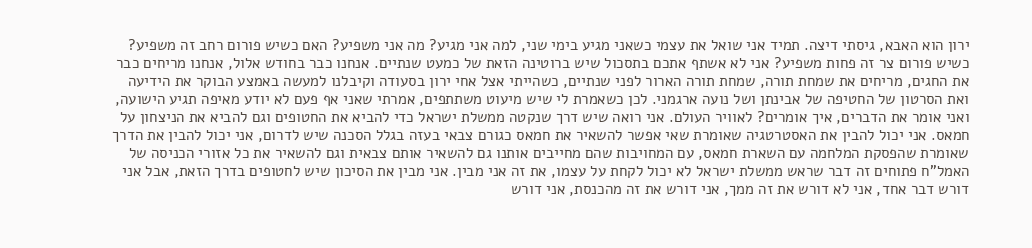ירון הוא האבא, גיסתי דיצה. תמיד אני שואל את עצמי כשאני מגיע בימי שני, למה אני מגיע? מה אני משפיע? האם כשיש פורום רחב זה משפיע? כשיש פורום צר זה פחות משפיע? אני לא אשתף אתכם בתסכול שיש ברוטינה הזאת של כמעט שנתיים. אנחנו כבר בחודש אלול, אנחנו מריחים כבר את החגים, מריחים את שמחת תורה, שמחת תורה הארור לפני שנתיים, כשהייתי אצל אחי ירון בסעודה וקיבלנו למעשה באמצע הבוקר את הידיעה ואת הסרטון של החטיפה של אבינתן ושל נועה ארגמני. לכן כשאמרת לי שיש מיעוט משתתפים, אמרתי שאני אף פעם לא יודע מאיפה תגיע הישועה, ואני אומר את הדברים, איך אומרים? לאוויר העולם. אני רואה שיש דרך שנקטה ממשלת ישראל כדי להביא את החטופים וגם להביא את הניצחון על חמאס. אני יכול להבין את האסטרטגיה שאומרת שאי אפשר להשאיר את חמאס כגורם צבאי בעזה בגלל הסכנה שיש לדרום, אני יכול להבין את הדרך שאומרת שהפסקת המלחמה עם השארת חמאס, עם המחויבות שהם מחייבים אותנו גם להשאיר אותם צבאית וגם להשאיר את כל אזורי הכניסה של האמל"ח פתוחים זה דבר שראש ממשלת ישראל לא יכול לקחת על עצמו, את זה אני מבין. אני מבין את הסיכון שיש לחטופים בדרך הזאת, אבל אני דורש דבר אחד, אני לא דורש את זה ממך, אני דורש את זה מהכנסת, אני דורש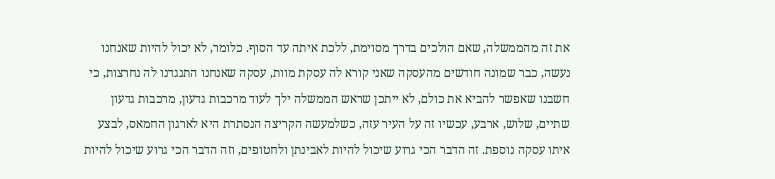את זה מהממשלה, שאם הולכים בדרך מסוימת, ללכת איתה עד הסוף. כלומר, לא יכול להיות שאנחנו נעשה, כבר שמונה חודשים מהעסקה שאני קורא לה עסקת מוות, עסקה שאנחנו התנגדנו לה נחרצות, כי חשבנו שאפשר להביא את כולם, לא ייתכן שראש הממשלה ילך לעוד מרכבות גדעון, מרכבות גדעון שתיים, שלוש, ארבע, עכשיו זה על העיר עזה, כשלמעשה הקריצה הנסתרת היא לארגון החמאס, לבצע איתו עסקה נוספת. זה הדבר הכי גרוע שיכול להיות לאבינתן ולחטופים, וזה הדבר הכי גרוע שיכול להיות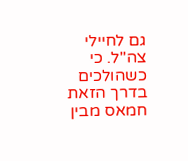גם לחיילי צה"ל. כי כשהולכים בדרך הזאת חמאס מבין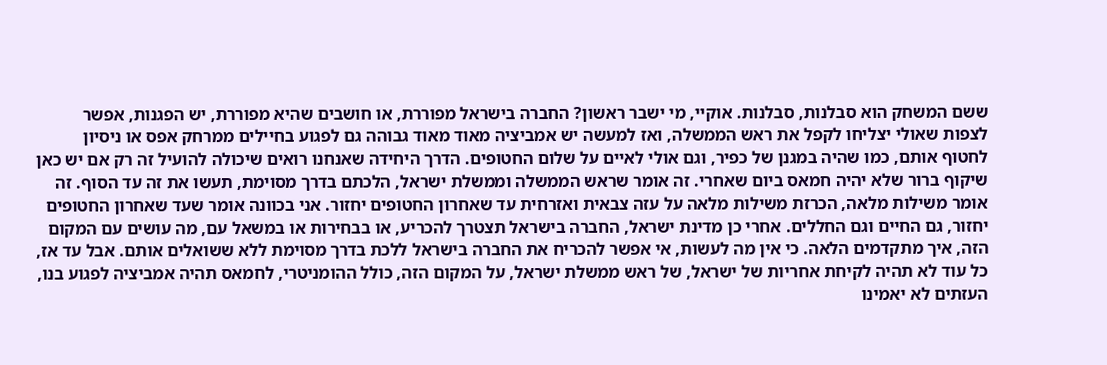ששם המשחק הוא סבלנות, סבלנות. אוקיי, מי ישבר ראשון? החברה בישראל מפוררת, או חושבים שהיא מפוררת, יש הפגנות, אפשר לצפות שאולי יצליחו לקפל את ראש הממשלה, ואז למעשה יש אמביציה מאוד מאוד גבוהה גם לפגוע בחיילים ממרחק אפס או ניסיון לחטוף אותם, כמו שהיה במגנן של כפיר, וגם אולי לאיים על שלום החטופים. הדרך היחידה שאנחנו רואים שיכולה להועיל זה רק אם יש כאן שיקוף ברור שלא יהיה חמאס ביום שאחרי. זה אומר שראש הממשלה וממשלת ישראל, הלכתם בדרך מסוימת, תעשו את זה עד הסוף. זה אומר משילות מלאה, הכרזת משילות מלאה על עזה צבאית ואזרחית עד שאחרון החטופים יחזור. אני בכוונה אומר שעד שאחרון החטופים יחזור, גם החיים וגם החללים. אחרי כן מדינת ישראל, החברה בישראל תצטרך להכריע, או בבחירות או במשאל עם, מה עושים עם המקום הזה, איך מתקדמים הלאה. כי אין מה לעשות, אי אפשר להכריח את החברה בישראל ללכת בדרך מסוימת ללא ששואלים אותם. אבל עד אז, כל עוד לא תהיה לקיחת אחריות של ישראל, של ראש ממשלת ישראל, על המקום הזה, כולל ההומניטרי, לחמאס תהיה אמביציה לפגוע בנו, העזתים לא יאמינו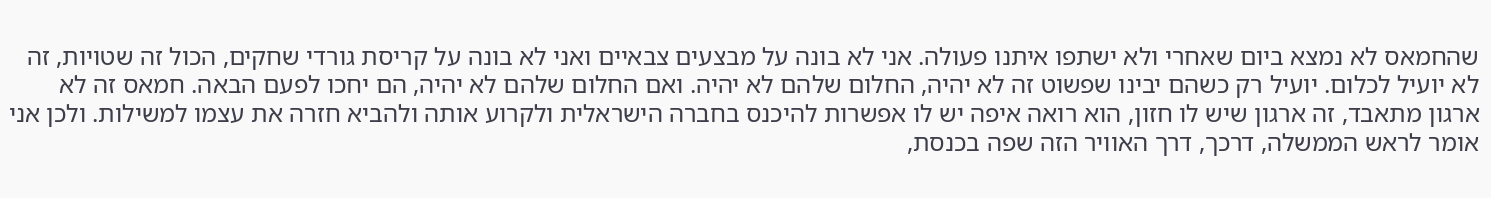שהחמאס לא נמצא ביום שאחרי ולא ישתפו איתנו פעולה. אני לא בונה על מבצעים צבאיים ואני לא בונה על קריסת גורדי שחקים, הכול זה שטויות, זה לא יועיל לכלום. יועיל רק כשהם יבינו שפשוט זה לא יהיה, החלום שלהם לא יהיה. ואם החלום שלהם לא יהיה, הם יחכו לפעם הבאה. חמאס זה לא ארגון מתאבד, זה ארגון שיש לו חזון, הוא רואה איפה יש לו אפשרות להיכנס בחברה הישראלית ולקרוע אותה ולהביא חזרה את עצמו למשילות. ולכן אני אומר לראש הממשלה, דרכך, דרך האוויר הזה שפה בכנסת,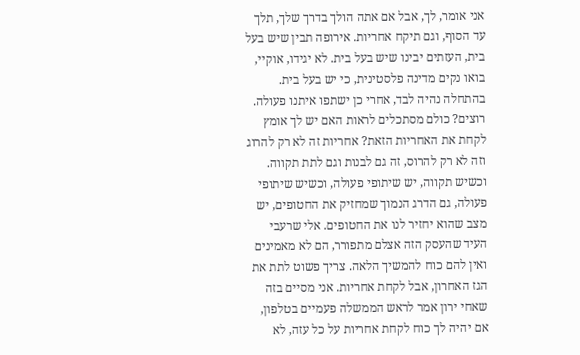אני אומר, לך, אבל אם אתה הולך בדרך שלך, תלך עד הסוף, וגם תיקח אחריות. אירופה תבין שיש בעל בית, העזתים יבינו שיש בעל בית. לא יגידו, אוקיי, בואו נקים מדינה פלסטינית, כי יש בעל בית. בהתחלה נהיה לבד, אחרי כן ישתפו איתנו פעולה. רוצים? כולם מסתכלים לראות האם יש לך אומץ לקחת את האחריות הזאת? אחריות זה לא רק להרוג וזה לא רק להרוס, זה גם לבנות וגם לתת תקווה. וכשיש תקווה, יש שיתופי פעולה, וכשיש שיתופי פעולה, גם הדרג הנמוך שמחזיק את החטופים, יש מצב שהוא יחזיר לנו את החטופים. אלי שרעבי העיד שהעסק הזה אצלם מתפורר, הם לא מאמינים ואין להם כוח להמשיך הלאה. צריך פשוט לתת את הגז האחרון, אבל לקחת אחריות. אני מסיים בזה שאחי ירון אמר לראש הממשלה פעמיים בטלפון, אם יהיה לך כוח לקחת אחריות על כל עזה, לא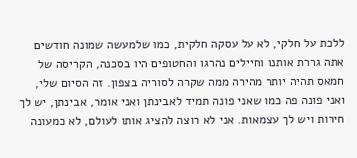ללכת על חלקי, לא על עסקה חלקית, כמו שלמעשה שמונה חודשים אתה גררת אותנו וחיילים נהרגו והחטופים היו בסכנה, הקריסה של חמאס תהיה יותר מהירה ממה שקרה לסוריה בצפון. זה הסיום שלי, ואני פונה פה כמו שאני פונה תמיד לאבינתן ואני אומר, אבינתן, יש לך חירות ויש לך עצמאות. אני לא רוצה להציג אותו לעולם, לא כמעונה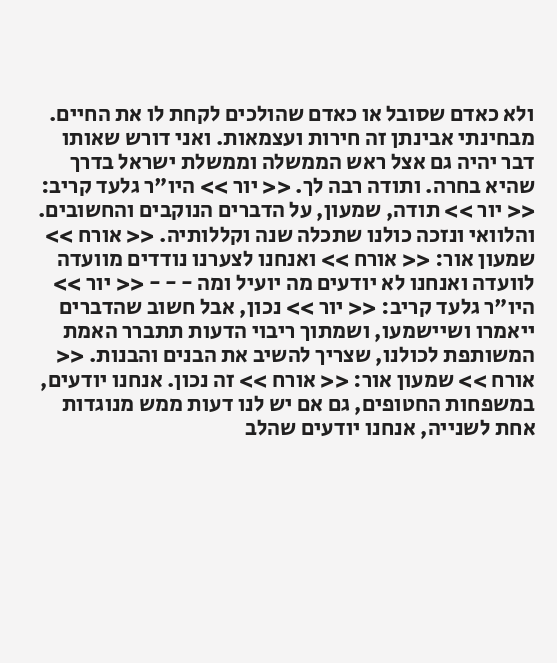ולא כאדם שסובל או כאדם שהולכים לקחת לו את החיים. מבחינתי אבינתן זה חירות ועצמאות. ואני דורש שאותו דבר יהיה גם אצל ראש הממשלה וממשלת ישראל בדרך שהיא בחרה. ותודה רבה לך. << יור >> היו"ר גלעד קריב: << יור >> תודה, שמעון, על הדברים הנוקבים והחשובים. והלוואי ונזכה כולנו שתכלה שנה וקללותיה. << אורח >> שמעון אור: << אורח >> ואנחנו לצערנו נודדים מוועדה לוועדה ואנחנו לא יודעים מה יועיל ומה - - - << יור >> היו"ר גלעד קריב: << יור >> נכון, אבל חשוב שהדברים ייאמרו ושיישמעו, ושמתוך ריבוי הדעות תתברר האמת המשותפת לכולנו, שצריך להשיב את הבנים והבנות. << אורח >> שמעון אור: << אורח >> זה נכון. אנחנו יודעים, במשפחות החטופים, גם אם יש לנו דעות ממש מנוגדות אחת לשנייה, אנחנו יודעים שהלב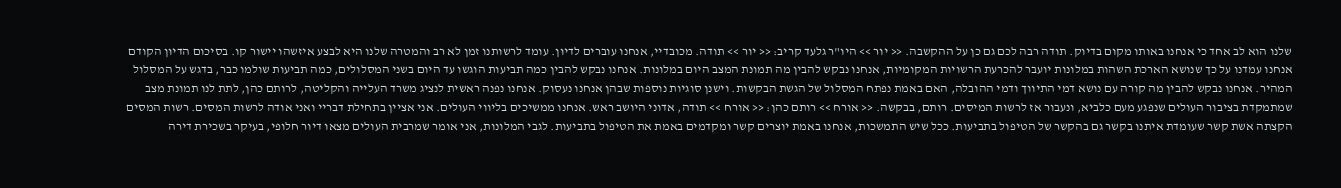שלנו הוא לב אחד כי אנחנו באותו מקום בדיוק. תודה רבה לכם גם כן על ההקשבה. << יור >> היו"ר גלעד קריב: << יור >> תודה. מכובדיי, אנחנו עוברים לדיון. עומד לרשותנו זמן לא רב והמטרה שלנו היא לבצע איזשהו יישור קו. בסיכום הדיון הקודם אנחנו עמדנו על כך שנושא הארכת השהות במלונות יועבר להכרעת הרשויות המקומיות, אנחנו נבקש להבין מה תמונת המצב היום במלונות. אנחנו נבקש להבין כמה תביעות הוגשו עד היום בשני המסלולים, כמה תביעות שולמו כבר, בדגש על המסלול המהיר. אנחנו נבקש להבין מה קורה עם נושא דמי התיווך ודמי ההובלה, האם באמת נפתח המסלול של הגשת הבקשות. וישנן סוגיות נוספות שבהן אנחנו נעסוק. אנחנו נפנה ראשית לנציג משרד העלייה והקליטה, לרותם כהן, לתת לנו תמונת מצב שמתמקדת בציבור העולים שנפגע מעם כלביא, ונעבור אז לרשות המיסים. רותם, בבקשה. << אורח >> רותם כהן: << אורח >> תודה, אדוני היושב ראש. אנחנו ממשיכים בליווי העולים. אני אציין בתחילת דבריי ואני אודה לרשות המסים. רשות המסים הקצתה אשת קשר שעומדת איתנו בקשר גם בהקשר של הטיפול בתביעות. ככל שיש התמשכות, אנחנו באמת יוצרים קשר ומקדמים באמת את הטיפול בתביעות. לגבי המלונות, אני אומר שמרבית העולים מצאו דיור חלופי, בעיקר בשכירת דירה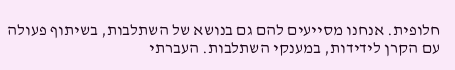חלופית. אנחנו מסייעים להם גם בנושא של השתלבות, בשיתוף פעולה עם הקרן לידידות, במענקי השתלבות. העברתי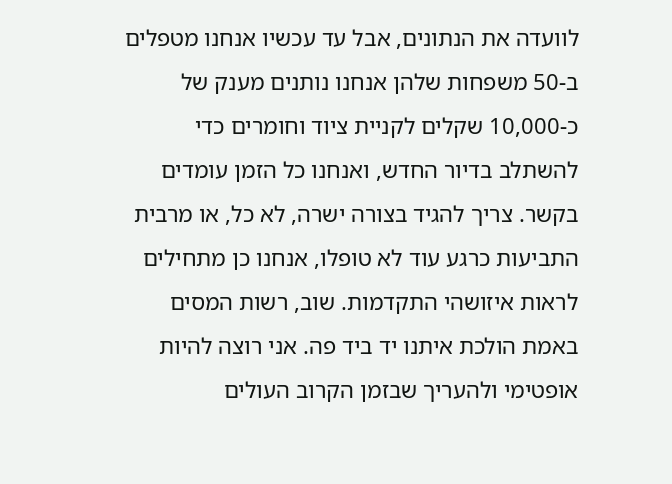לוועדה את הנתונים, אבל עד עכשיו אנחנו מטפלים ב-50 משפחות שלהן אנחנו נותנים מענק של כ-10,000 שקלים לקניית ציוד וחומרים כדי להשתלב בדיור החדש, ואנחנו כל הזמן עומדים בקשר. צריך להגיד בצורה ישרה, לא כל, או מרבית התביעות כרגע עוד לא טופלו, אנחנו כן מתחילים לראות איזושהי התקדמות. שוב, רשות המסים באמת הולכת איתנו יד ביד פה. אני רוצה להיות אופטימי ולהעריך שבזמן הקרוב העולים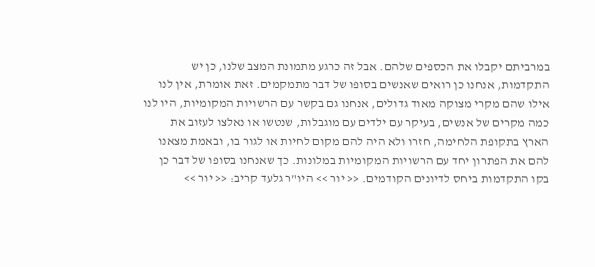במרביתם יקבלו את הכספים שלהם. אבל זה כרגע מתמונת המצב שלנו, כן יש התקדמות, אנחנו כן רואים שאנשים בסופו של דבר מתמקמים. זאת אומרת, אין לנו אילו שהם מקרי מצוקה מאוד גדולים, אנחנו גם בקשר עם הרשויות המקומיות, היו לנו כמה מקרים של אנשים, בעיקר עם ילדים עם מוגבלות, שנטשו או נאלצו לעזוב את הארץ בתקופת הלחימה, חזרו ולא היה להם מקום לחיות או לגור בו, ובאמת מצאנו להם את הפתרון יחד עם הרשויות המקומיות במלונות. כך שאנחנו בסופו של דבר כן בקו התקדמות ביחס לדיונים הקודמים. << יור >> היו"ר גלעד קריב: << יור >>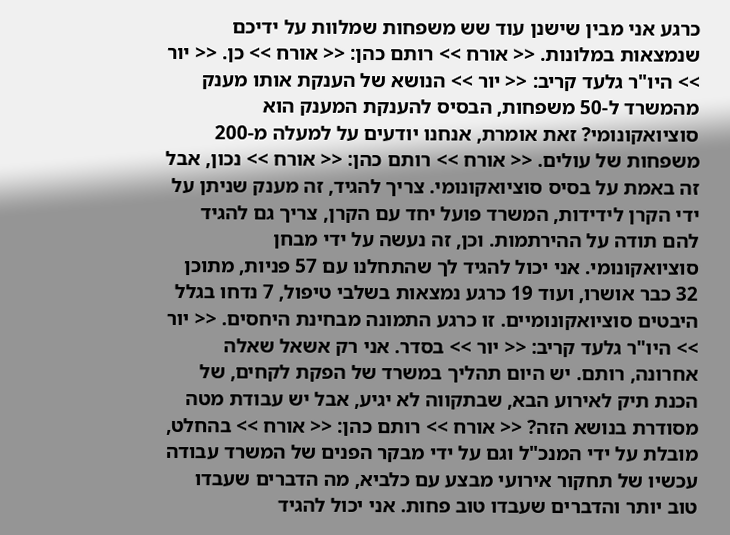כרגע אני מבין שישנן עוד שש משפחות שמלוות על ידיכם שנמצאות במלונות. << אורח >> רותם כהן: << אורח >> כן. << יור >> היו"ר גלעד קריב: << יור >> הנושא של הענקת אותו מענק מהמשרד ל-50 משפחות, הבסיס להענקת המענק הוא סוציואקונומי? זאת אומרת, אנחנו יודעים על למעלה מ-200 משפחות של עולים. << אורח >> רותם כהן: << אורח >> נכון, אבל זה באמת על בסיס סוציואקונומי. צריך להגיד, זה מענק שניתן על ידי הקרן לידידות, המשרד פועל יחד עם הקרן, צריך גם להגיד להם תודה על ההירתמות. וכן, זה נעשה על ידי מבחן סוציואקונומי. אני יכול להגיד לך שהתחלנו עם 57 פניות, מתוכן 32 כבר אושרו, ועוד 19 כרגע נמצאות בשלבי טיפול, 7 נדחו בגלל היבטים סוציואקונומיים. זו כרגע התמונה מבחינת היחסים. << יור >> היו"ר גלעד קריב: << יור >> בסדר. אני רק אשאל שאלה אחרונה, רותם. יש היום תהליך במשרד של הפקת לקחים, של הכנת תיק לאירוע הבא, שבתקווה לא יגיע, אבל יש עבודת מטה מסודרת בנושא הזה? << אורח >> רותם כהן: << אורח >> בהחלט, מובלת על ידי המנכ"ל וגם על ידי מבקר הפנים של המשרד עבודה עכשיו של תחקור אירועי מבצע עם כלביא, מה הדברים שעבדו טוב יותר והדברים שעבדו טוב פחות. אני יכול להגיד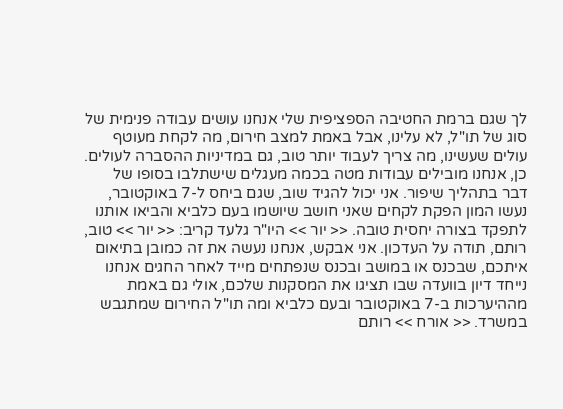לך שגם ברמת החטיבה הספציפית שלי אנחנו עושים עבודה פנימית של סוג של תו"ל, לא עלינו, אבל באמת למצב חירום, מה לקחת מעוטף עולים שעשינו, מה צריך לעבוד יותר טוב, גם במדיניות ההסברה לעולים. כן, אנחנו מובילים עבודות מטה בכמה מעגלים שישתלבו בסופו של דבר בתהליך שיפור. אני יכול להגיד שוב, שגם ביחס ל-7 באוקטובר, נעשו המון הפקת לקחים שאני חושב שיושמו בעם כלביא והביאו אותנו לתפקד בצורה יחסית טובה. << יור >> היו"ר גלעד קריב: << יור >> טוב, רותם, תודה על העדכון. אני אבקש, אנחנו נעשה את זה כמובן בתיאום איתכם, שבכנס או במושב ובכנס שנפתחים מייד לאחר החגים אנחנו נייחד דיון בוועדה שבו תציגו את המסקנות שלכם, אולי גם באמת מההיערכות ב-7 באוקטובר ובעם כלביא ומה תו"ל החירום שמתגבש במשרד. << אורח >> רותם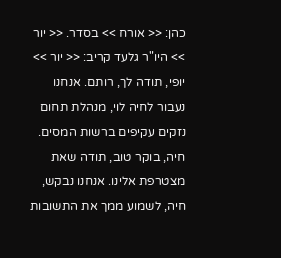כהן: << אורח >> בסדר. << יור >> היו"ר גלעד קריב: << יור >> יופי, תודה לך, רותם. אנחנו נעבור לחיה לוי, מנהלת תחום נזקים עקיפים ברשות המסים. חיה, בוקר טוב, תודה שאת מצטרפת אלינו. אנחנו נבקש, חיה, לשמוע ממך את התשובות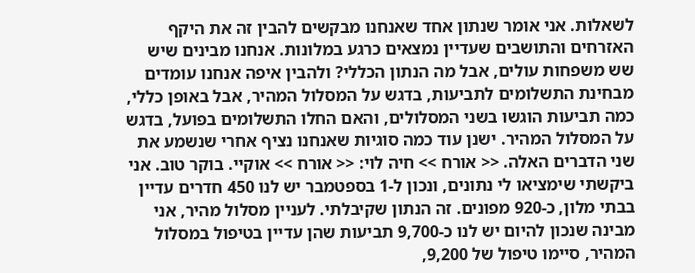לשאלות. אני אומר שנתון אחד שאנחנו מבקשים להבין זה את היקף האזרחים והתושבים שעדיין נמצאים כרגע במלונות. אנחנו מבינים שיש שש משפחות עולים, אבל מה הנתון הכללי? ולהבין איפה אנחנו עומדים מבחינת התשלומים לתביעות, בדגש על המסלול המהיר, אבל באופן כללי, כמה תביעות הוגשו בשני המסלולים, והאם החלו התשלומים בפועל, בדגש על המסלול המהיר. ישנן עוד כמה סוגיות שאנחנו נציף אחרי שנשמע את שני הדברים האלה. << אורח >> חיה לוי: << אורח >> אוקיי. בוקר טוב. אני ביקשתי שימציאו לי נתונים, ונכון ל-1 בספטמבר יש לנו 450 חדרים עדיין בבתי מלון, כ-920 מפונים. זה הנתון שקיבלתי. לעניין מסלול מהיר, אני מבינה שנכון להיום יש לנו כ-9,700 תביעות שהן עדיין בטיפול במסלול המהיר, סיימו טיפול של 9,200,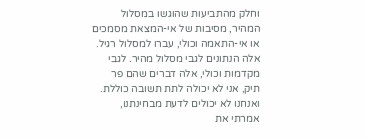וחלק מהתביעות שהוגשו במסלול המהיר, מסיבות של אי-המצאת מסמכים או אי-התאמה וכולי, עברו למסלול רגיל. אלה הנתונים לגבי מסלול מהיר. לגבי מקדמות וכולי, אלה דברים שהם פר תיק, אני לא יכולה לתת תשובה כוללת. ואנחנו לא יכולים לדעת מבחינתנו, אמרתי את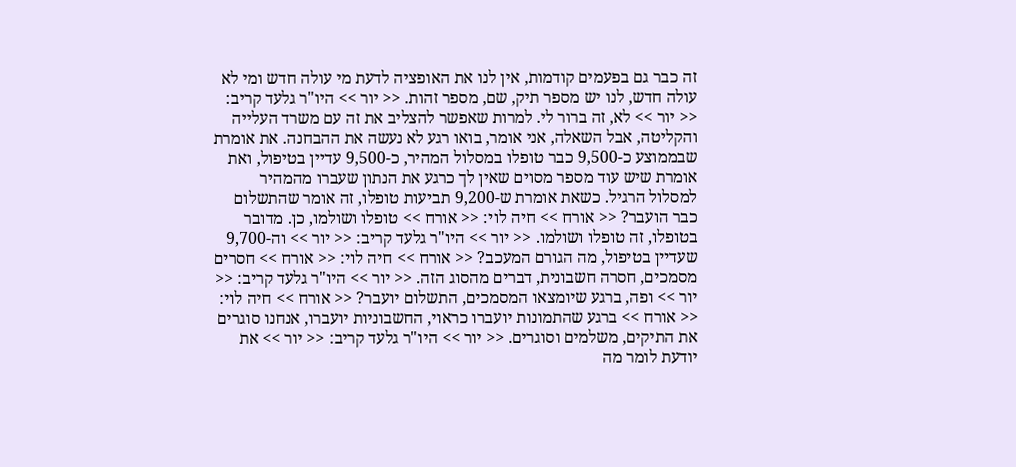זה כבר גם בפעמים קודמות, אין לנו את האופציה לדעת מי עולה חדש ומי לא עולה חדש, לנו יש מספר תיק, שם, מספר זהות. << יור >> היו"ר גלעד קריב: << יור >> לא, זה ברור לי. למרות שאפשר להצליב את זה עם משרד העלייה והקליטה, אבל השאלה, אני אומר, בואו רגע לא נעשה את ההבחנה. את אומרת שבממוצע כ-9,500 כבר טופלו במסלול המהיר, כ-9,500 עדיין בטיפול, ואת אומרת שיש עוד מספר מסוים שאין לך כרגע את הנתון שעברו מהמהיר למסלול הרגיל. כשאת אומרת ש-9,200 תביעות טופלו, זה אומר שהתשלום כבר הועבר? << אורח >> חיה לוי: << אורח >> טופלו ושולמו, כן. מדובר בטופלו, זה טופלו ושולמו. << יור >> היו"ר גלעד קריב: << יור >> וה-9,700 שעדיין בטיפול, מה הגורם המעכב? << אורח >> חיה לוי: << אורח >> חסרים מסמכים, חסרה חשבונית, דברים מהסוג הזה. << יור >> היו"ר גלעד קריב: << יור >> ופה, ברגע שיומצאו המסמכים, התשלום יועבר? << אורח >> חיה לוי: << אורח >> ברגע שהתמונות יועברו כראוי, החשבוניות יועברו, אנחנו סוגרים את התיקים, משלמים וסוגרים. << יור >> היו"ר גלעד קריב: << יור >> את יודעת לומר מה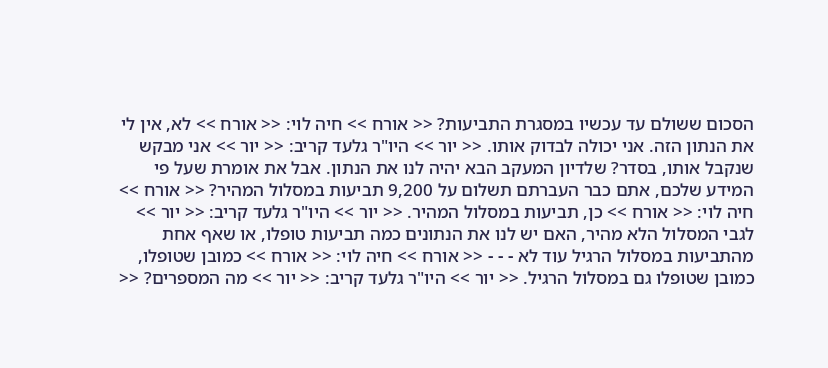הסכום ששולם עד עכשיו במסגרת התביעות? << אורח >> חיה לוי: << אורח >> לא, אין לי את הנתון הזה. אני יכולה לבדוק אותו. << יור >> היו"ר גלעד קריב: << יור >> אני מבקש שנקבל אותו, בסדר? שלדיון המעקב הבא יהיה לנו את הנתון. אבל את אומרת שעל פי המידע שלכם, אתם כבר העברתם תשלום על 9,200 תביעות במסלול המהיר? << אורח >> חיה לוי: << אורח >> כן, תביעות במסלול המהיר. << יור >> היו"ר גלעד קריב: << יור >> לגבי המסלול הלא מהיר, האם יש לנו את הנתונים כמה תביעות טופלו, או שאף אחת מהתביעות במסלול הרגיל עוד לא - - - << אורח >> חיה לוי: << אורח >> כמובן שטופלו, כמובן שטופלו גם במסלול הרגיל. << יור >> היו"ר גלעד קריב: << יור >> מה המספרים? <<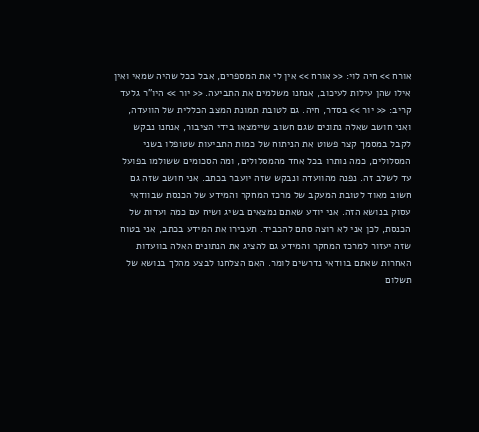אורח >> חיה לוי: << אורח >> אין לי את המספרים, אבל ככל שהיה שמאי ואין אילו שהן עילות לעיכוב, אנחנו משלמים את התביעה. << יור >> היו"ר גלעד קריב: << יור >> בסדר, חיה. גם לטובת תמונת המצב הכללית של הוועדה, ואני חושב שאלה נתונים שגם חשוב שיימצאו בידי הציבור, אנחנו נבקש לקבל במסמך קצר פשוט את הניתוח של כמות התביעות שטופלו בשני המסלולים, כמה נותרו בכל אחד מהמסלולים, ומה הסכומים ששולמו בפועל עד לשלב זה. נפנה מהוועדה ונבקש שזה יועבר בכתב. אני חושב שזה גם חשוב מאוד לטובת המעקב של מרכז המחקר והמידע של הכנסת שבוודאי עסוק בנושא הזה. אני יודע שאתם נמצאים בשיג ושיח עם כמה ועדות של הכנסת, לכן אני לא רוצה סתם להכביד. תעבירו את המידע בכתב, אני בטוח שזה יעזור למרכז המחקר והמידע גם להציג את הנתונים האלה בוועדות האחרות שאתם בוודאי נדרשים לומר. האם הצלחנו לבצע מהלך בנושא של תשלום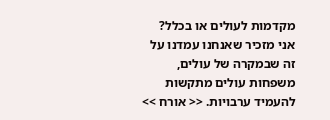מקדמות לעולים או בכלל? אני מזכיר שאנחנו עמדנו על זה שבמקרה של עולים, משפחות עולים מתקשות להעמיד ערבויות. << אורח >>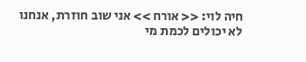חיה לוי: << אורח >> אני שוב חוזרת, אנחנו לא יכולים לכמת מי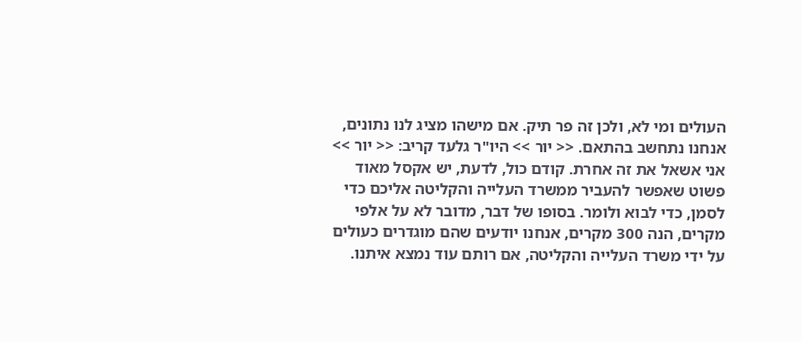העולים ומי לא, ולכן זה פר תיק. אם מישהו מציג לנו נתונים, אנחנו נתחשב בהתאם. << יור >> היו"ר גלעד קריב: << יור >> אני אשאל את זה אחרת. קודם כול, לדעת, יש אקסל מאוד פשוט שאפשר להעביר ממשרד העלייה והקליטה אליכם כדי לסמן, כדי לבוא ולומר. בסופו של דבר, מדובר לא על אלפי מקרים, הנה 300 מקרים, אנחנו יודעים שהם מוגדרים כעולים על ידי משרד העלייה והקליטה, אם רותם עוד נמצא איתנו.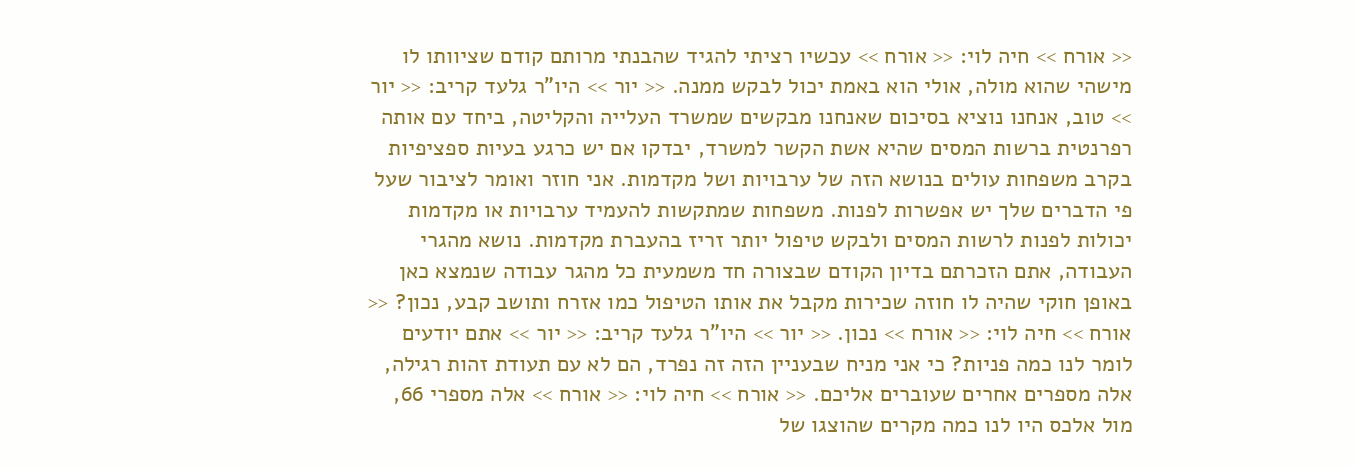<< אורח >> חיה לוי: << אורח >> עכשיו רציתי להגיד שהבנתי מרותם קודם שציוותו לו מישהי שהוא מולה, אולי הוא באמת יכול לבקש ממנה. << יור >> היו"ר גלעד קריב: << יור >> טוב, אנחנו נוציא בסיכום שאנחנו מבקשים שמשרד העלייה והקליטה, ביחד עם אותה רפרנטית ברשות המסים שהיא אשת הקשר למשרד, יבדקו אם יש כרגע בעיות ספציפיות בקרב משפחות עולים בנושא הזה של ערבויות ושל מקדמות. אני חוזר ואומר לציבור שעל פי הדברים שלך יש אפשרות לפנות. משפחות שמתקשות להעמיד ערבויות או מקדמות יכולות לפנות לרשות המסים ולבקש טיפול יותר זריז בהעברת מקדמות. נושא מהגרי העבודה, אתם הזכרתם בדיון הקודם שבצורה חד משמעית כל מהגר עבודה שנמצא כאן באופן חוקי שהיה לו חוזה שכירות מקבל את אותו הטיפול כמו אזרח ותושב קבע, נכון? << אורח >> חיה לוי: << אורח >> נכון. << יור >> היו"ר גלעד קריב: << יור >> אתם יודעים לומר לנו כמה פניות? כי אני מניח שבעניין הזה זה נפרד, הם לא עם תעודת זהות רגילה, אלה מספרים אחרים שעוברים אליכם. << אורח >> חיה לוי: << אורח >> אלה מספרי 66, מול אלכס היו לנו כמה מקרים שהוצגו של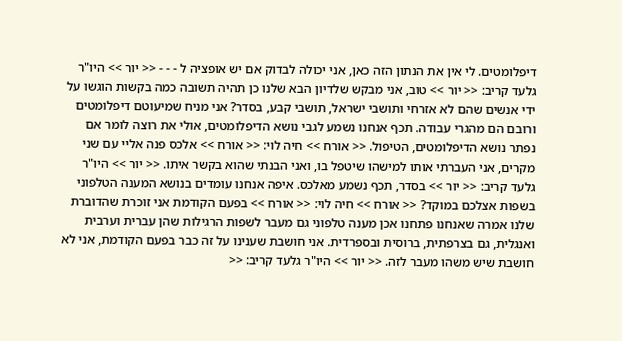דיפלומטים. לי אין את הנתון הזה כאן, אני יכולה לבדוק אם יש אופציה ל - - - << יור >> היו"ר גלעד קריב: << יור >> טוב, אני מבקש שלדיון הבא שלנו כן תהיה תשובה כמה בקשות הוגשו על ידי אנשים שהם לא אזרחי ותושבי ישראל, תושבי קבע, בסדר? אני מניח שמיעוטם דיפלומטים ורובם הם מהגרי עבודה. תכף אנחנו נשמע לגבי נושא הדיפלומטים, אולי את רוצה לומר אם נפתר נושא הדיפלומטים, הטיפול. << אורח >> חיה לוי: << אורח >> אלכס פנה אליי עם שני מקרים, אני העברתי אותו למישהו שיטפל בו, ואני הבנתי שהוא בקשר איתו. << יור >> היו"ר גלעד קריב: << יור >> בסדר, תכף נשמע מאלכס. איפה אנחנו עומדים בנושא המענה הטלפוני בשפות אצלכם במוקד? << אורח >> חיה לוי: << אורח >> בפעם הקודמת אני זוכרת שהדוברת שלנו אמרה שאנחנו פתחנו אכן מענה טלפוני גם מעבר לשפות הרגילות שהן עברית וערבית ואנגלית, גם בצרפתית, ברוסית ובספרדית. אני חושבת שענינו על זה כבר בפעם הקודמת, אני לא חושבת שיש משהו מעבר לזה. << יור >> היו"ר גלעד קריב: <<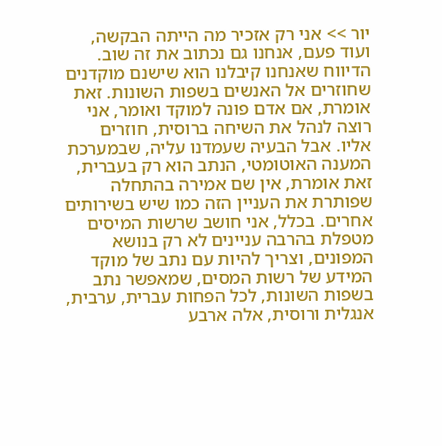יור >> אני רק אזכיר מה הייתה הבקשה, ועוד פעם, אנחנו גם נכתוב את זה שוב. הדיווח שאנחנו קיבלנו הוא שישנם מוקדנים שחוזרים אל האנשים בשפות השונות. זאת אומרת, אם אדם פונה למוקד ואומר, אני רוצה לנהל את השיחה ברוסית, חוזרים אליו. אבל הבעיה שעמדנו עליה, שבמערכת המענה האוטומטי, הנתב הוא רק בעברית, זאת אומרת, אין שם אמירה בהתחלה שפותרת את העניין הזה כמו שיש בשירותים אחרים. בכלל, אני חושב שרשות המיסים מטפלת בהרבה עניינים לא רק בנושא המפונים, וצריך להיות עם נתב של מוקד המידע של רשות המסים, שמאפשר נתב בשפות השונות, לכל הפחות עברית, ערבית, אנגלית ורוסית, אלה ארבע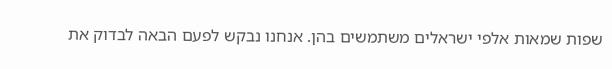שפות שמאות אלפי ישראלים משתמשים בהן. אנחנו נבקש לפעם הבאה לבדוק את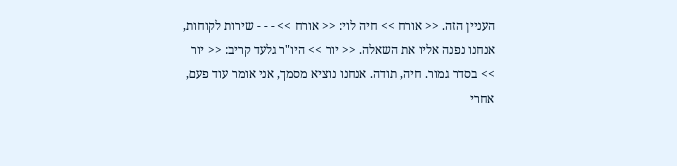העניין הזה. << אורח >> חיה לוי: << אורח >> - - - שירות לקוחות, אנחנו נפנה אליו את השאלה. << יור >> היו"ר גלעד קריב: << יור >> בסדר גמור. חיה, תודה. אנחנו נוציא מסמך, אני אומר עוד פעם, אחרי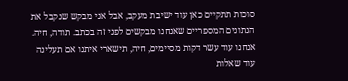סוכות תתקיים כאן עוד ישיבת מעקב, אבל אני מבקש שנקבל את הנתונים המספריים שאנחנו מבקשים לפני זה בכתב. תודה, חיה. אנחנו עוד עשר דקות מסיימים, חיה, תישארי איתנו אם תעלינה עוד שאלות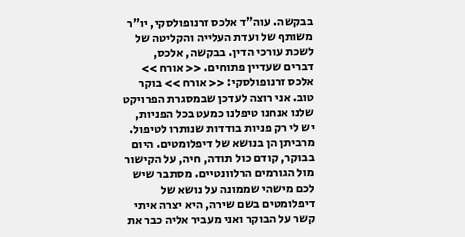בבקשה. עוה"ד אלכס זרנופולסקי, יו"ר משותף של ועדת העלייה והקליטה של לשכת עורכי הדין. בבקשה, אלכס, דברים שעדיין פתוחים. << אורח >> אלכס זרנופולסקי: << אורח >> בוקר טוב. אני רוצה לעדכן שבמסגרת הפרויקט שלנו אנחנו טיפלנו כמעט בכל הפניות, יש לי רק פניות בודדות שנותרו לטיפול. מרביתן הן בנושא של דיפלומטים. היום בבוקר, קודם כול תודה, חיה, על הקישור מול הגורמים הרלוונטיים. מסתבר שיש לכם מישהי שממונה על נושא של דיפלומטים בשם שירה, היא יצרה איתי קשר על הבוקר ואני מעביר אליה כבר את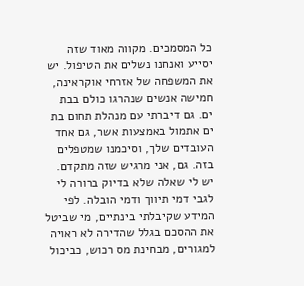כל המסמכים. מקווה מאוד שזה יסייע ואנחנו נשלים את הטיפול. יש את המשפחה של אזרחי אוקראינה, חמישה אנשים שנהרגו כולם בבת ים. גם דיברתי עם מנהלת תחום בת ים אתמול באמצעות אשר, גם אחד העובדים שלך, וסיכמנו שמטפלים בזה. גם, אני מרגיש שזה מתקדם. יש לי שאלה שלא בדיוק ברורה לי לגבי דמי תיווך ודמי הובלה. לפי המידע שקיבלתי בינתיים, מי שביטל את ההסכם בגלל שהדירה לא ראויה למגורים, מבחינת מס רכוש, כביכול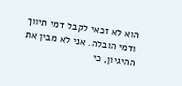הוא לא זכאי לקבל דמי תיווך ודמי הובלה. אני לא מבין את ההיגיון, כי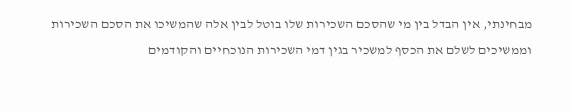מבחינתי, אין הבדל בין מי שהסכם השכירות שלו בוטל לבין אלה שהמשיכו את הסכם השכירות וממשיכים לשלם את הכסף למשכיר בגין דמי השכירות הנוכחיים והקודמים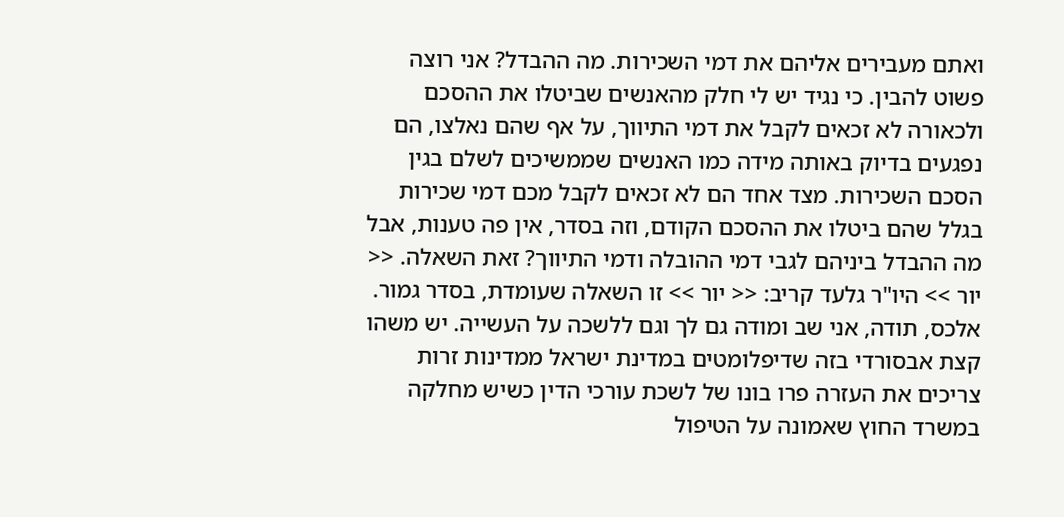ואתם מעבירים אליהם את דמי השכירות. מה ההבדל? אני רוצה פשוט להבין. כי נגיד יש לי חלק מהאנשים שביטלו את ההסכם ולכאורה לא זכאים לקבל את דמי התיווך, על אף שהם נאלצו, הם נפגעים בדיוק באותה מידה כמו האנשים שממשיכים לשלם בגין הסכם השכירות. מצד אחד הם לא זכאים לקבל מכם דמי שכירות בגלל שהם ביטלו את ההסכם הקודם, וזה בסדר, אין פה טענות, אבל מה ההבדל ביניהם לגבי דמי ההובלה ודמי התיווך? זאת השאלה. << יור >> היו"ר גלעד קריב: << יור >> זו השאלה שעומדת, בסדר גמור. אלכס, תודה, אני שב ומודה גם לך וגם ללשכה על העשייה. יש משהו קצת אבסורדי בזה שדיפלומטים במדינת ישראל ממדינות זרות צריכים את העזרה פרו בונו של לשכת עורכי הדין כשיש מחלקה במשרד החוץ שאמונה על הטיפול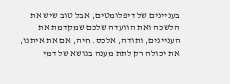בעניינים של דיפלומטים, אבל טוב שיש את הלשכה ואת הוועדה שלכם שמקדמת את העניינים, ותודה, אלכס. חיה, אם את איתנו, את יכולה רק לתת מענה בנושא של דמי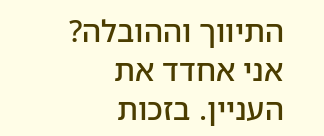התיווך וההובלה? אני אחדד את העניין. בזכות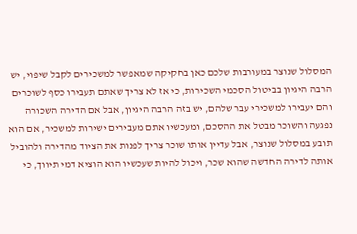המסלול שנוצר במעורבות שלכם כאן בחקיקה שמאפשר למשכירים לקבל שיפוי, יש הרבה היגיון בביטול הסכמי השכירות, כי אז לא צריך שאתם תעבירו כסף לשוכרים והם יעבירו למשכירי עבר שלהם, יש בזה הרבה היגיון, אבל אם הדירה השכורה נפגעה והשוכר מבטל את ההסכם, ומעכשיו אתם מעבירים ישירות למשכיר, אם הוא תובע במסלול שנוצר, אבל עדיין אותו שוכר צריך לפנות את הציוד מהדירה ולהוביל אותה לדירה החדשה שהוא שכר, ויכול להיות שעכשיו הוא הוציא דמי תיווך, כי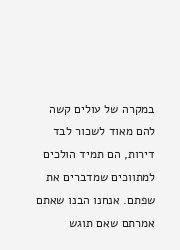במקרה של עולים קשה להם מאוד לשכור לבד דירות, הם תמיד הולכים למתווכים שמדברים את שפתם. אנחנו הבנו שאתם אמרתם שאם תוגש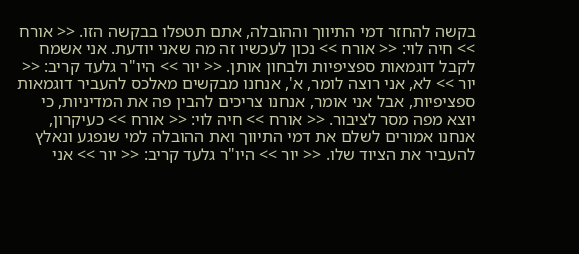בקשה להחזר דמי התיווך וההובלה, אתם תטפלו בבקשה הזו. << אורח >> חיה לוי: << אורח >> נכון לעכשיו זה מה שאני יודעת. אני אשמח לקבל דוגמאות ספציפיות ולבחון אותן. << יור >> היו"ר גלעד קריב: << יור >> לא, אני רוצה לומר, א', אנחנו מבקשים מאלכס להעביר דוגמאות ספציפיות, אבל אני אומר, אנחנו צריכים להבין פה את המדיניות, כי יוצא מפה מסר לציבור. << אורח >> חיה לוי: << אורח >> כעיקרון, אנחנו אמורים לשלם את דמי התיווך ואת ההובלה למי שנפגע ונאלץ להעביר את הציוד שלו. << יור >> היו"ר גלעד קריב: << יור >> אני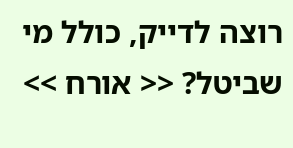רוצה לדייק, כולל מי שביטל? << אורח >>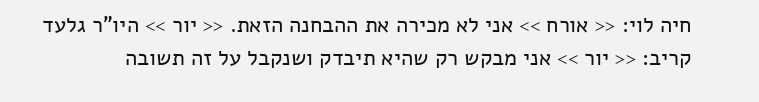חיה לוי: << אורח >> אני לא מכירה את ההבחנה הזאת. << יור >> היו"ר גלעד קריב: << יור >> אני מבקש רק שהיא תיבדק ושנקבל על זה תשובה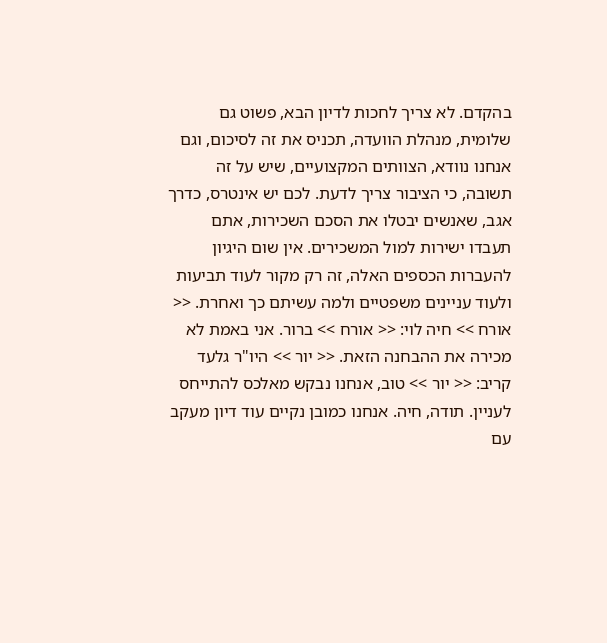בהקדם. לא צריך לחכות לדיון הבא, פשוט גם שלומית, מנהלת הוועדה, תכניס את זה לסיכום, וגם אנחנו נוודא, הצוותים המקצועיים, שיש על זה תשובה, כי הציבור צריך לדעת. לכם יש אינטרס, כדרך אגב, שאנשים יבטלו את הסכם השכירות, אתם תעבדו ישירות למול המשכירים. אין שום היגיון להעברות הכספים האלה, זה רק מקור לעוד תביעות ולעוד עניינים משפטיים ולמה עשיתם כך ואחרת. << אורח >> חיה לוי: << אורח >> ברור. אני באמת לא מכירה את ההבחנה הזאת. << יור >> היו"ר גלעד קריב: << יור >> טוב, אנחנו נבקש מאלכס להתייחס לעניין. תודה, חיה. אנחנו כמובן נקיים עוד דיון מעקב עם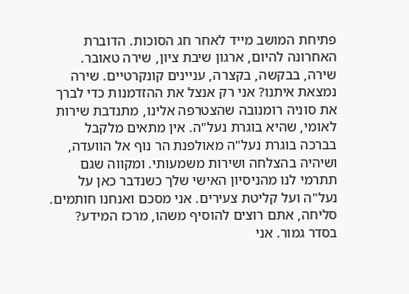פתיחת המושב מייד לאחר חג הסוכות. הדוברת האחרונה להיום, ארגון שיבת ציון, שירה טאובר. שירה, בבקשה, בקצרה, עניינים קונקרטיים. שירה נמצאת איתנו? אני רק אנצל את ההזדמנות כדי לברך את סוניה רומנובה שהצטרפה אלינו, מתנדבת שירות לאומי, שהיא בוגרת נעל"ה. אין מתאים מלקבל בברכה בוגרת נעל"ה מאולפנת הר נוף אל הוועדה, ושיהיה בהצלחה ושירות משמעותי. ומקווה שגם תתרמי לנו מהניסיון האישי שלך כשנדבר כאן על נעל"ה ועל קליטת צעירים. אני מסכם ואנחנו חותמים. סליחה, אתם רוצים להוסיף משהו, מרכז המידע? בסדר גמור. אני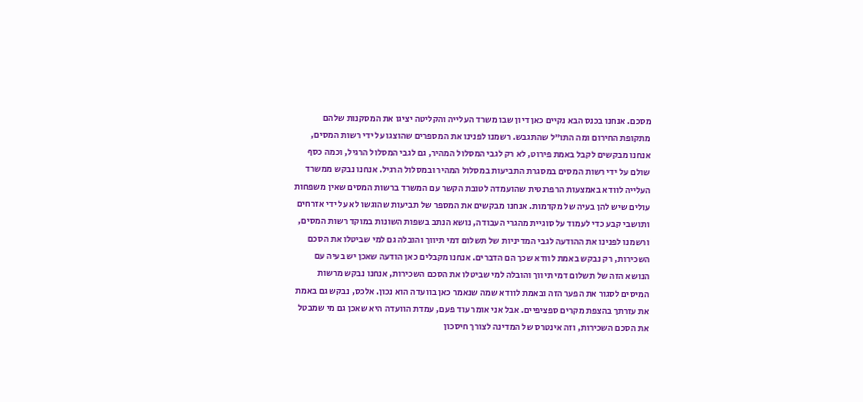מסכם. אנחנו בכנס הבא נקיים כאן דיון שבו משרד העלייה והקליטה יציגו את המסקנות שלהם מתקופת החירום ומה התו"ל שהתגבש. רשמנו לפנינו את המספרים שהוצגו על ידי רשות המסים, אנחנו מבקשים לקבל באמת פירוט, לא רק לגבי המסלול המהיר, גם לגבי המסלול הרגיל, וכמה כסף שולם על ידי רשות המסים במסגרת התביעות במסלול המהיר ובמסלול הרגיל. אנחנו נבקש ממשרד העלייה לוודא באמצעות הרפרנטית שהועמדה לטובת הקשר עם המשרד ברשות המסים שאין משפחות עולים שיש להן בעיה של מקדמות. אנחנו מבקשים את המספר של תביעות שהוגשו לא על ידי אזרחים ותושבי קבע כדי לעמוד על סוגיית מהגרי העבודה, נושא הנתב בשפות השונות במוקד רשות המסים, ורשמנו לפנינו את ההודעה לגבי המדיניות של תשלום דמי תיווך והובלה גם למי שביטלו את הסכם השכירות, רק נבקש באמת לוודא שכך הם הדברים. אנחנו מקבלים כאן הודעה שאכן יש בעיה עם הנושא הזה של תשלום דמי תיווך והובלה למי שביטלו את הסכם השכירות, אנחנו נבקש מרשות המיסים לסגור את הפער הזה ובאמת לוודא שמה שנאמר כאן בוועדה הוא נכון. אלכס, נבקש גם באמת את עזרתך בהצפת מקרים ספציפיים. אבל אני אומר עוד פעם, עמדת הוועדה היא שאכן גם מי שמבטל את הסכם השכירות, וזה אינטרס של המדינה לצורך חיסכון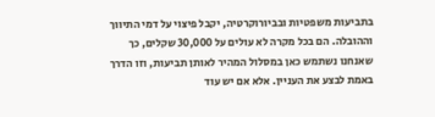בתביעות משפטיות ובביורוקרטיה, יקבל פיצוי על דמי התיווך וההובלה. הם בכל מקרה לא עולים על 30,000 שקלים, כך שאנחנו נשתמש כאן במסלול המהיר לאותן תביעות, וזו הדרך באמת לבצע את העניין. אלא אם יש עוד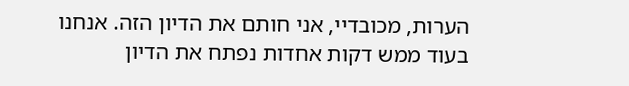הערות, מכובדיי, אני חותם את הדיון הזה. אנחנו בעוד ממש דקות אחדות נפתח את הדיון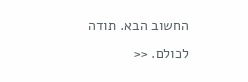החשוב הבא. תודה לכולם. <<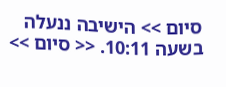סיום >> הישיבה ננעלה בשעה 10:11. << סיום >>